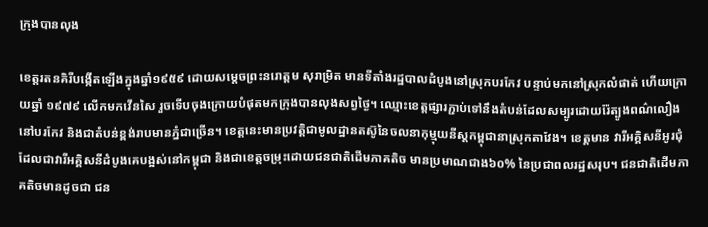ក្រុងបានលុង

ខេត្តរតនគិរីបង្កើតឡើងក្នុងឆ្នាំ១៩៥៩ ដោយសម្ដេចព្រះនរោត្តម សុរាម្រិត មានទីតាំងរដ្ឋបាលដំបូងនៅស្រុកបរកែវ បន្ទាប់មកនៅស្រុកលំផាត់ ហើយក្រោយឆ្នាំ ១៩៧៩ លើកមកវើនសៃ រួចទើបចុងក្រោយបំផុតមកក្រុងបានលុងសព្វថ្ងៃ។ ឈ្មោះខេត្តផ្សារភ្ជាប់ទៅនឹងតំបន់ដែលសម្បូរដោយរ៉ែត្បូងពណ៌លឿង នៅបរកែវ និងជាតំបន់ខ្ពង់រាបមានភ្នំជាច្រើន។ ខេត្តនេះមានប្រវត្តិជាមូលដ្ឋានតស៊ូនៃចលនាកុម្មុយនីស្តកម្ពុជានាស្រុកតាវែង។ ខេត្តមាន វារីអគ្គិសនីអូរជុំ ដែលជាវារីអគ្គិសនីដំបូងគេបង្អស់នៅកម្ពុជា និងជាខេត្តចម្រុះដោយជនជាតិដើមភាគតិច មានប្រមាណជាង៦០% នៃប្រជាពលរដ្ឋសរុប។ ជនជាតិដើមភាគតិចមានដូចជា ជន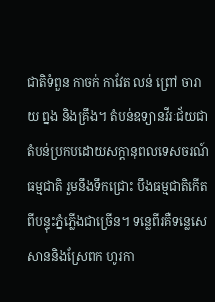ជាតិទំពួន កាចក់ កាវែត លន់ ព្រៅ ចារាយ ព្នង និងគ្រឹង។ តំបន់ឧទ្យានវីរៈជ័យជាតំបន់ប្រកបដោយសក្ដានុពលទេសចរណ៍ធម្មជាតិ រួមនឹងទឹកជ្រោះ បឹងធម្មជាតិកើតពីបន្ទុះភ្នំភ្លើងជាច្រើន។ ទន្លេពីរគឺទន្លេសេសាននិងស្រែពក ហូរកា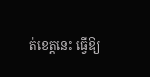ត់ខេត្តនេះ ធ្វើឱ្យ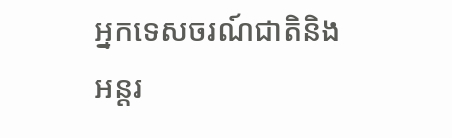អ្នកទេសចរណ៍ជាតិនិងអន្តរ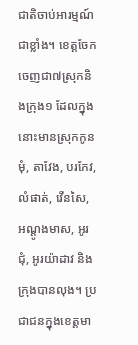ជាតិចាប់អារម្មណ៍ជាខ្លាំង។ ខេត្តចែកចេញជា៧ស្រុកនិងក្រុង១ ដែលក្នុងនោះមានស្រុកកូនមុំ, តាវែង, បរកែវ, លំផាត់, វើនសៃ, អណ្ដូងមាស, អូរជុំ, អូរយ៉ាដាវ និងក្រុងបានលុង។ ប្រជាជនក្នុងខេត្តមា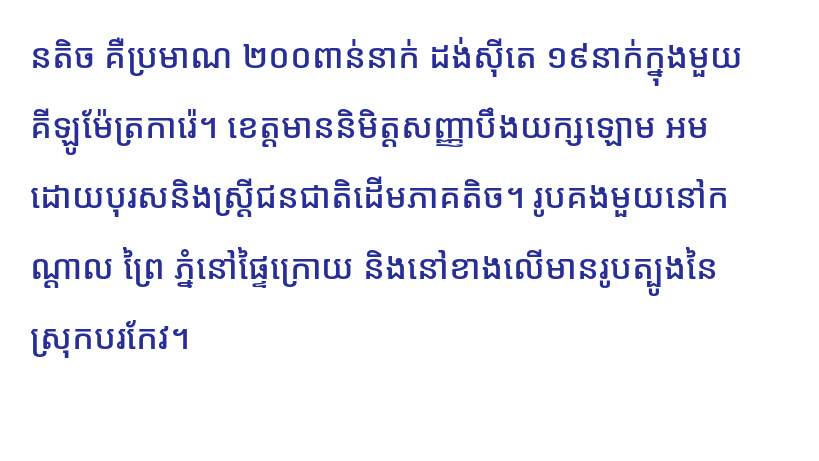នតិច គឺប្រមាណ ២០០ពាន់នាក់ ដង់ស៊ីតេ ១៩នាក់ក្នុងមួយគីឡូម៉ែត្រការ៉េ។ ខេត្តមាននិមិត្តសញ្ញាបឹងយក្សឡោម អមដោយបុរសនិងស្ត្រីជនជាតិដើមភាគតិច។ រូបគងមួយនៅកណ្ដាល ព្រៃ ភ្នំនៅផ្ទៃក្រោយ និងនៅខាងលើមានរូបត្បូងនៃស្រុកបរកែវ។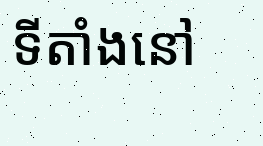ទីតាំងនៅ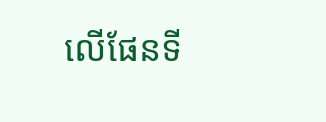លើផែនទី